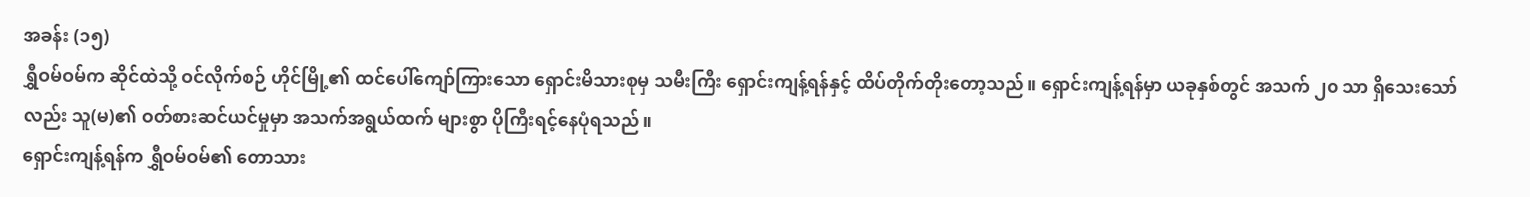အခန်း (၁၅)
ရွှီဝမ်ဝမ်က ဆိုင်ထဲသို့ ဝင်လိုက်စဉ် ဟိုင်မြို့၏ ထင်ပေါ်ကျော်ကြားသော ရှောင်းမိသားစုမှ သမီးကြီး ရှောင်းကျန့်ရန်နှင့် ထိပ်တိုက်တိုးတော့သည်။ ရှောင်းကျန့်ရန်မှာ ယခုနှစ်တွင် အသက် ၂၀ သာ ရှိသေးသော်လည်း သူ(မ)၏ ဝတ်စားဆင်ယင်မှုမှာ အသက်အရွယ်ထက် များစွာ ပိုကြီးရင့်နေပုံရသည်။
ရှောင်းကျန့်ရန်က ရွှီဝမ်ဝမ်၏ တောသား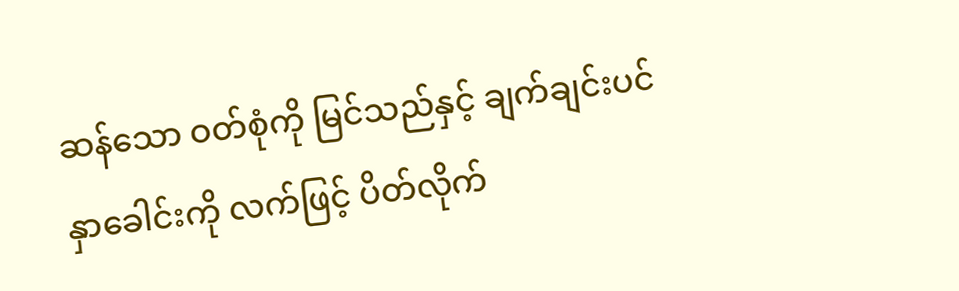ဆန်သော ဝတ်စုံကို မြင်သည်နှင့် ချက်ချင်းပင် နှာခေါင်းကို လက်ဖြင့် ပိတ်လိုက်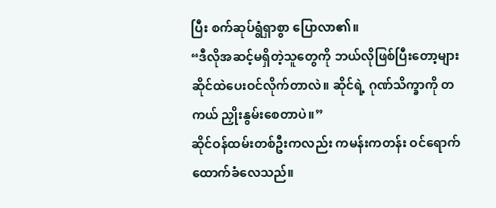ပြီး စက်ဆုပ်ရွံရှာစွာ ပြောလာ၏။
“ဒီလိုအဆင့်မရှိတဲ့သူတွေကို ဘယ်လိုဖြစ်ပြီးတော့များ ဆိုင်ထဲပေးဝင်လိုက်တာလဲ။ ဆိုင်ရဲ့ ဂုဏ်သိက္ခာကို တကယ် ညှိုးနွမ်းစေတာပဲ။”
ဆိုင်ဝန်ထမ်းတစ်ဦးကလည်း ကမန်းကတန်း ဝင်ရောက်ထောက်ခံလေသည်။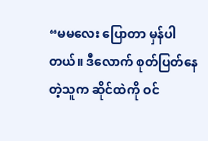“မမလေး ပြောတာ မှန်ပါတယ်။ ဒီလောက် စုတ်ပြတ်နေတဲ့သူက ဆိုင်ထဲကို ဝင်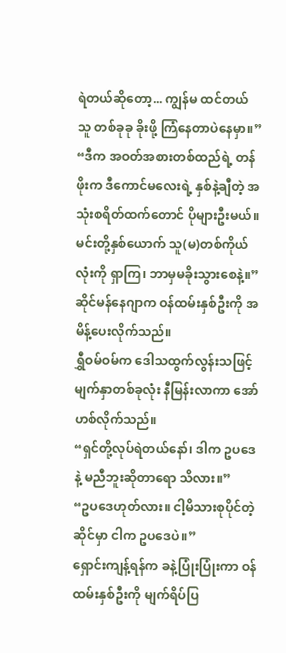ရဲတယ်ဆိုတော့... ကျွန်မ ထင်တယ် သူ တစ်ခုခု ခိုးဖို့ ကြံနေတာပဲနေမှာ။”
“ဒီက အဝတ်အစားတစ်ထည်ရဲ့ တန်ဖိုးက ဒီကောင်မလေးရဲ့ နှစ်နဲ့ချီတဲ့ အသုံးစရိတ်ထက်တောင် ပိုများဦးမယ်။ မင်းတို့နှစ်ယောက် သူ(မ)တစ်ကိုယ်လုံးကို ရှာကြ၊ ဘာမှမခိုးသွားစေနဲ့။”
ဆိုင်မန်နေဂျာက ဝန်ထမ်းနှစ်ဦးကို အမိန့်ပေးလိုက်သည်။
ရွှီဝမ်ဝမ်က ဒေါသထွက်လွန်းသဖြင့် မျက်နှာတစ်ခုလုံး နီမြန်းလာကာ အော်ဟစ်လိုက်သည်။
“ရှင်တို့လုပ်ရဲတယ်နော်၊ ဒါက ဥပဒေနဲ့ မညီဘူးဆိုတာရော သိလား။”
“ဥပဒေဟုတ်လား။ ငါ့မိသားစုပိုင်တဲ့ဆိုင်မှာ ငါက ဥပဒေပဲ။”
ရှောင်းကျန့်ရန်က ခနဲ့ပြုံးပြုံးကာ ဝန်ထမ်းနှစ်ဦးကို မျက်ရိပ်ပြ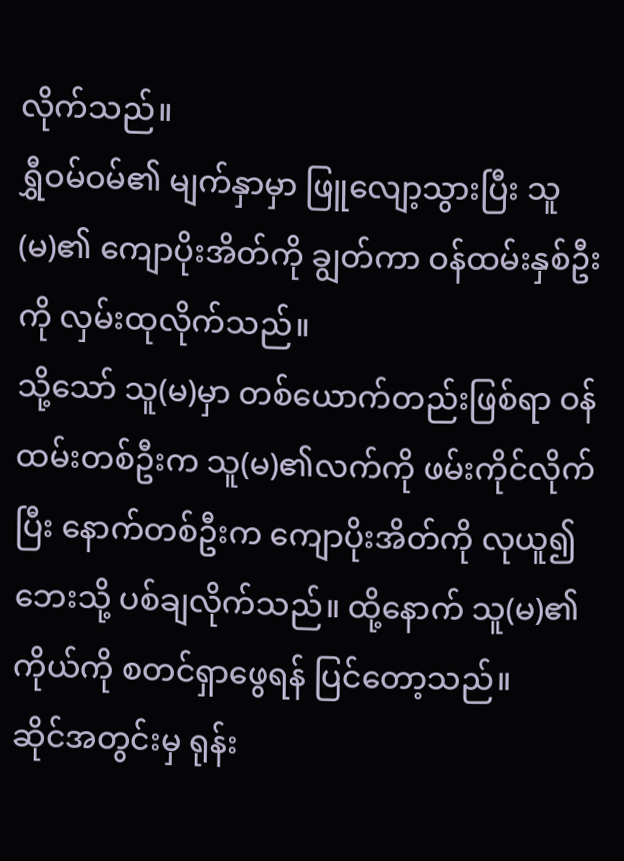လိုက်သည်။
ရွှီဝမ်ဝမ်၏ မျက်နှာမှာ ဖြူလျော့သွားပြီး သူ(မ)၏ ကျောပိုးအိတ်ကို ချွတ်ကာ ဝန်ထမ်းနှစ်ဦးကို လှမ်းထုလိုက်သည်။
သို့သော် သူ(မ)မှာ တစ်ယောက်တည်းဖြစ်ရာ ဝန်ထမ်းတစ်ဦးက သူ(မ)၏လက်ကို ဖမ်းကိုင်လိုက်ပြီး နောက်တစ်ဦးက ကျောပိုးအိတ်ကို လုယူ၍ ဘေးသို့ ပစ်ချလိုက်သည်။ ထို့နောက် သူ(မ)၏ ကိုယ်ကို စတင်ရှာဖွေရန် ပြင်တော့သည်။
ဆိုင်အတွင်းမှ ရုန်း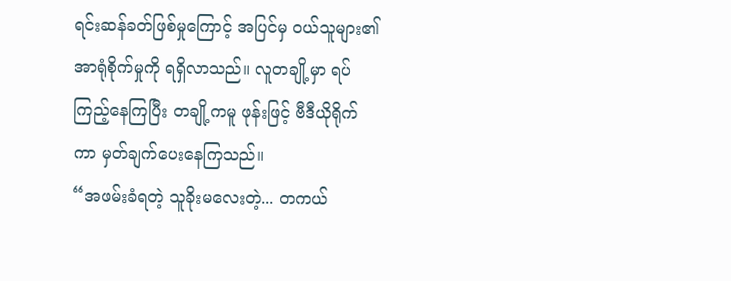ရင်းဆန်ခတ်ဖြစ်မှုကြောင့် အပြင်မှ ဝယ်သူများ၏ အာရုံစိုက်မှုကို ရရှိလာသည်။ လူတချို့မှာ ရပ်ကြည့်နေကြပြီး တချို့ကမူ ဖုန်းဖြင့် ဗီဒီယိုရိုက်ကာ မှတ်ချက်ပေးနေကြသည်။
“အဖမ်းခံရတဲ့ သူခိုးမလေးတဲ့... တကယ်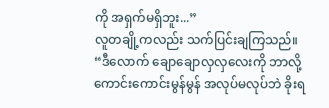ကို အရှက်မရှိဘူး...”
လူတချို့ကလည်း သက်ပြင်းချကြသည်။
“ဒီလောက် ချောချောလှလှလေးကို ဘာလို့ ကောင်းကောင်းမွန်မွန် အလုပ်မလုပ်ဘဲ ခိုးရ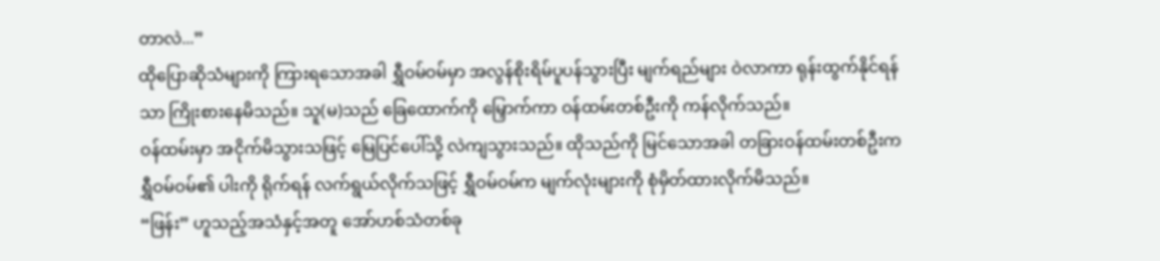တာလဲ...”
ထိုပြောဆိုသံများကို ကြားရသောအခါ ရွှီဝမ်ဝမ်မှာ အလွန်စိုးရိမ်ပူပန်သွားပြီး မျက်ရည်များ ဝဲလာကာ ရုန်းထွက်နိုင်ရန်သာ ကြိုးစားနေမိသည်။ သူ(မ)သည် ခြေထောက်ကို မြှောက်ကာ ဝန်ထမ်းတစ်ဦးကို ကန်လိုက်သည်။
ဝန်ထမ်းမှာ အငိုက်မိသွားသဖြင့် မြေပြင်ပေါ်သို့ လဲကျသွားသည်။ ထိုသည်ကို မြင်သောအခါ တခြားဝန်ထမ်းတစ်ဦးက ရွှီဝမ်ဝမ်၏ ပါးကို ရိုက်ရန် လက်ရွယ်လိုက်သဖြင့် ရွှီဝမ်ဝမ်က မျက်လုံးများကို စုံမှိတ်ထားလိုက်မိသည်။
“ဖြန်း” ဟူသည့်အသံနှင့်အတူ အော်ဟစ်သံတစ်ခု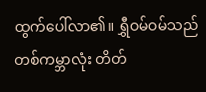ထွက်ပေါ်လာ၏။ ရွှီဝမ်ဝမ်သည် တစ်ကမ္ဘာလုံး တိတ်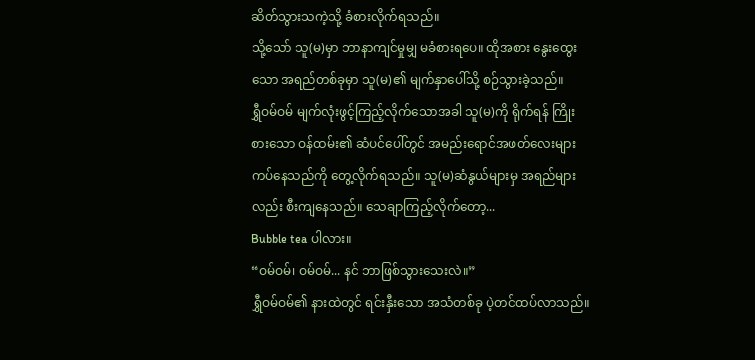ဆိတ်သွားသကဲ့သို့ ခံစားလိုက်ရသည်။
သို့သော် သူ(မ)မှာ ဘာနာကျင်မှုမျှ မခံစားရပေ။ ထိုအစား နွေးထွေးသော အရည်တစ်ခုမှာ သူ(မ)၏ မျက်နှာပေါ်သို့ စဉ်သွားခဲ့သည်။
ရွှီဝမ်ဝမ် မျက်လုံးဖွင့်ကြည့်လိုက်သောအခါ သူ(မ)ကို ရိုက်ရန် ကြိုးစားသော ဝန်ထမ်း၏ ဆံပင်ပေါ်တွင် အမည်းရောင်အဖတ်လေးများ ကပ်နေသည်ကို တွေ့လိုက်ရသည်။ သူ(မ)ဆံနွယ်များမှ အရည်များလည်း စီးကျနေသည်။ သေချာကြည့်လိုက်တော့...
Bubble tea ပါလား။
“ဝမ်ဝမ်၊ ဝမ်ဝမ်... နင် ဘာဖြစ်သွားသေးလဲ။”
ရွှီဝမ်ဝမ်၏ နားထဲတွင် ရင်းနှီးသော အသံတစ်ခု ပဲ့တင်ထပ်လာသည်။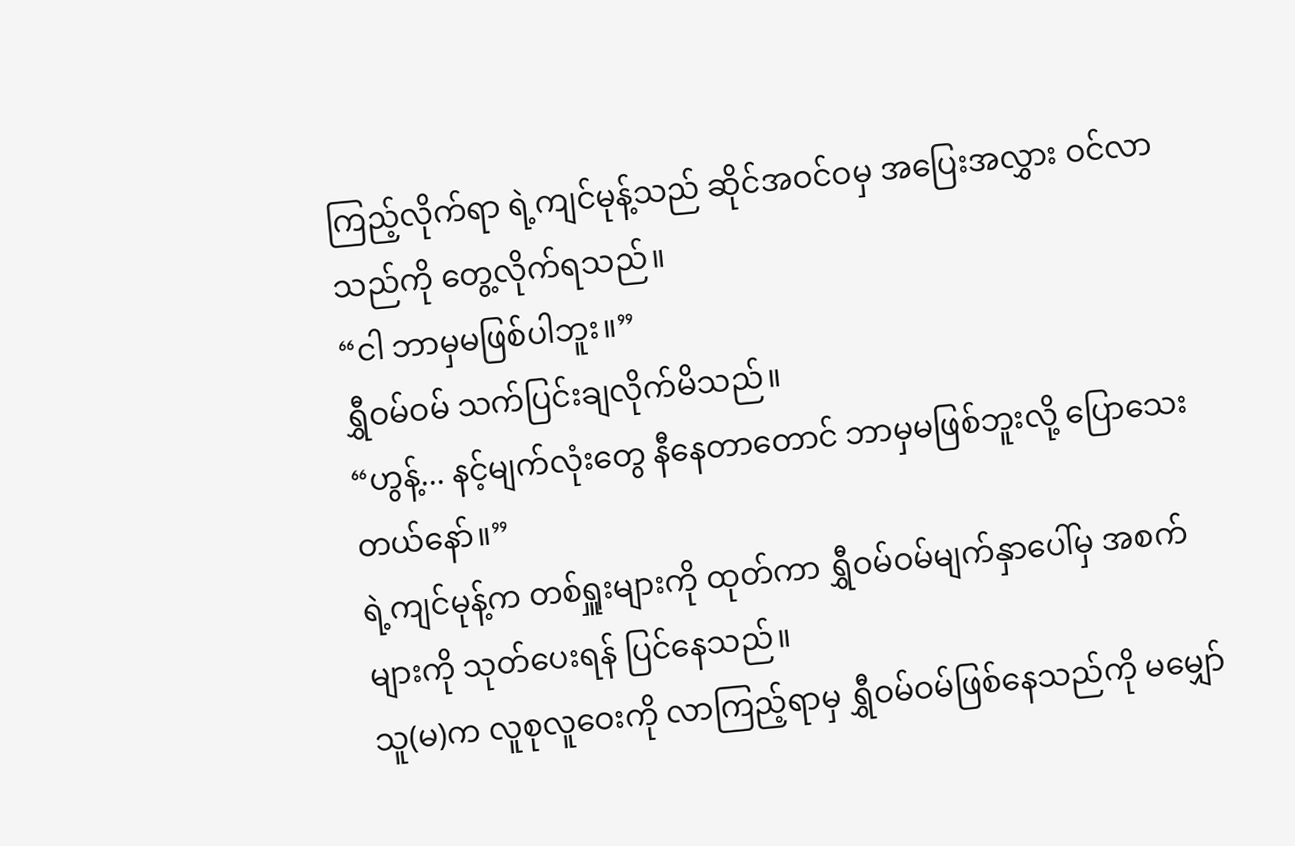ကြည့်လိုက်ရာ ရဲ့ကျင်မုန့်သည် ဆိုင်အဝင်ဝမှ အပြေးအလွှား ဝင်လာသည်ကို တွေ့လိုက်ရသည်။
“ငါ ဘာမှမဖြစ်ပါဘူး။”
ရွှီဝမ်ဝမ် သက်ပြင်းချလိုက်မိသည်။
“ဟွန့်... နင့်မျက်လုံးတွေ နီနေတာတောင် ဘာမှမဖြစ်ဘူးလို့ ပြောသေးတယ်နော်။”
ရဲ့ကျင်မုန့်က တစ်ရှူးများကို ထုတ်ကာ ရွှီဝမ်ဝမ်မျက်နှာပေါ်မှ အစက်များကို သုတ်ပေးရန် ပြင်နေသည်။
သူ(မ)က လူစုလူဝေးကို လာကြည့်ရာမှ ရွှီဝမ်ဝမ်ဖြစ်နေသည်ကို မမျှော်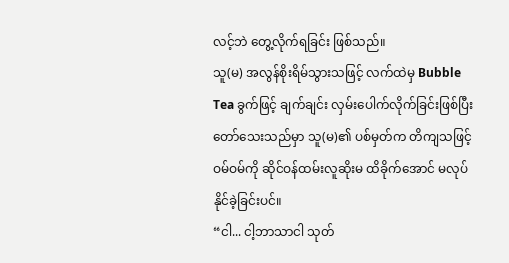လင့်ဘဲ တွေ့လိုက်ရခြင်း ဖြစ်သည်။
သူ(မ) အလွန်စိုးရိမ်သွားသဖြင့် လက်ထဲမှ Bubble Tea ခွက်ဖြင့် ချက်ချင်း လှမ်းပေါက်လိုက်ခြင်းဖြစ်ပြီး တော်သေးသည်မှာ သူ(မ)၏ ပစ်မှတ်က တိကျသဖြင့် ဝမ်ဝမ်ကို ဆိုင်ဝန်ထမ်းလူဆိုးမ ထိခိုက်အောင် မလုပ်နိုင်ခဲ့ခြင်းပင်။
“ငါ... ငါ့ဘာသာငါ သုတ်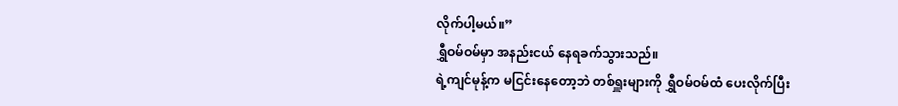လိုက်ပါ့မယ်။”
ရွှီဝမ်ဝမ်မှာ အနည်းငယ် နေရခက်သွားသည်။
ရဲ့ကျင်မုန့်က မငြင်းနေတော့ဘဲ တစ်ရှူးများကို ရွှီဝမ်ဝမ်ထံ ပေးလိုက်ပြီး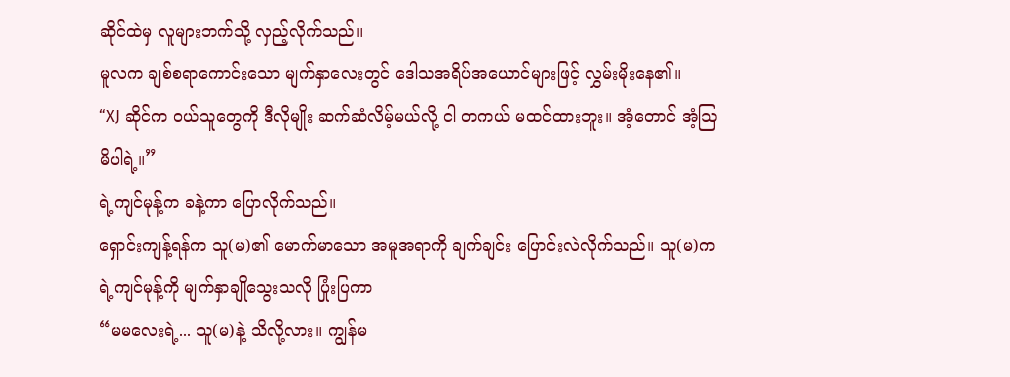ဆိုင်ထဲမှ လူများဘက်သို့ လှည့်လိုက်သည်။
မူလက ချစ်စရာကောင်းသော မျက်နှာလေးတွင် ဒေါသအရိပ်အယောင်များဖြင့် လွှမ်းမိုးနေ၏။
“XJ ဆိုင်က ဝယ်သူတွေကို ဒီလိုမျိုး ဆက်ဆံလိမ့်မယ်လို့ ငါ တကယ် မထင်ထားဘူး။ အံ့တောင် အံ့ဩမိပါရဲ့။”
ရဲ့ကျင်မုန့်က ခနဲ့ကာ ပြောလိုက်သည်။
ရှောင်းကျန့်ရန်က သူ(မ)၏ မောက်မာသော အမူအရာကို ချက်ချင်း ပြောင်းလဲလိုက်သည်။ သူ(မ)က ရဲ့ကျင်မုန့်ကို မျက်နှာချိုသွေးသလို ပြုံးပြကာ
“မမလေးရဲ့... သူ(မ)နဲ့ သိလို့လား။ ကျွန်မ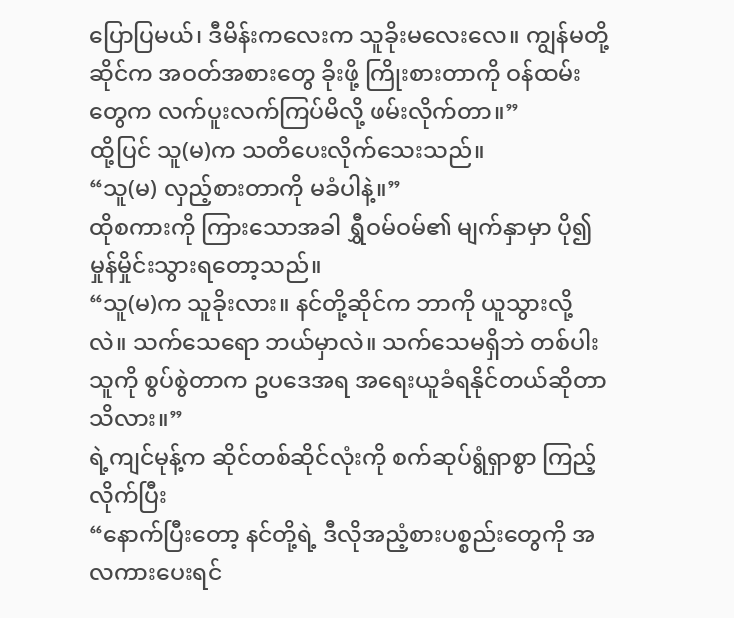ပြောပြမယ်၊ ဒီမိန်းကလေးက သူခိုးမလေးလေ။ ကျွန်မတို့ဆိုင်က အဝတ်အစားတွေ ခိုးဖို့ ကြိုးစားတာကို ဝန်ထမ်းတွေက လက်ပူးလက်ကြပ်မိလို့ ဖမ်းလိုက်တာ။”
ထို့ပြင် သူ(မ)က သတိပေးလိုက်သေးသည်။
“သူ(မ) လှည့်စားတာကို မခံပါနဲ့။”
ထိုစကားကို ကြားသောအခါ ရွှီဝမ်ဝမ်၏ မျက်နှာမှာ ပို၍ မှုန်မှိုင်းသွားရတော့သည်။
“သူ(မ)က သူခိုးလား။ နင်တို့ဆိုင်က ဘာကို ယူသွားလို့လဲ။ သက်သေရော ဘယ်မှာလဲ။ သက်သေမရှိဘဲ တစ်ပါးသူကို စွပ်စွဲတာက ဥပဒေအရ အရေးယူခံရနိုင်တယ်ဆိုတာ သိလား။”
ရဲ့ကျင်မုန့်က ဆိုင်တစ်ဆိုင်လုံးကို စက်ဆုပ်ရွံရှာစွာ ကြည့်လိုက်ပြီး
“နောက်ပြီးတော့ နင်တို့ရဲ့ ဒီလိုအညံ့စားပစ္စည်းတွေကို အလကားပေးရင်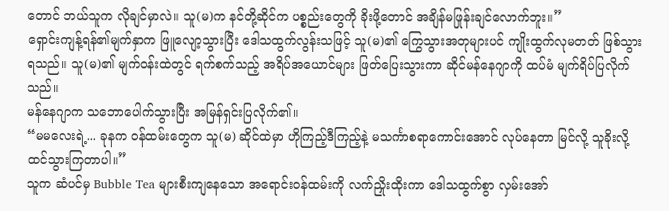တောင် ဘယ်သူက လိုချင်မှာလဲ။ သူ(မ)က နင်တို့ဆိုင်က ပစ္စည်းတွေကို ခိုးဖို့တောင် အချိန်မဖြုန်းချင်လောက်ဘူး။”
ရှောင်းကျန့်ရန်၏မျက်နှာက ဖြူလျော့သွားပြီး ဒေါသထွက်လွန်းသဖြင့် သူ(မ)၏ ကြွေသွားအတုများပင် ကျိုးထွက်လုမတတ် ဖြစ်သွားရသည်။ သူ(မ)၏ မျက်ဝန်းထဲတွင် ရက်စက်သည့် အရိပ်အယောင်များ ဖြတ်ပြေးသွားကာ ဆိုင်မန်နေဂျာကို ထပ်မံ မျက်ရိပ်ပြလိုက်သည်။
မန်နေဂျာက သဘောပေါက်သွားပြီး အမြန်ရှင်းပြလိုက်၏။
“မမလေးရဲ့... ခုနက ဝန်ထမ်းတွေက သူ(မ) ဆိုင်ထဲမှာ ဟိုကြည့်ဒီကြည့်နဲ့ မသင်္ကာစရာကောင်းအောင် လုပ်နေတာ မြင်လို့ သူခိုးလို့ ထင်သွားကြတာပါ။”
သူက ဆံပင်မှ Bubble Tea များစီးကျနေသော အရောင်းဝန်ထမ်းကို လက်ညှိုးထိုးကာ ဒေါသထွက်စွာ လှမ်းအော်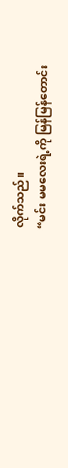လိုက်သည်။
“မင်း မမလေးရဲ့ကို မြန်မြန်တောင်း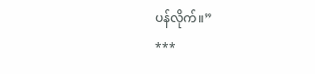ပန်လိုက်။”
***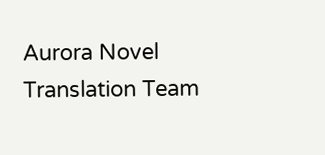Aurora Novel Translation Team